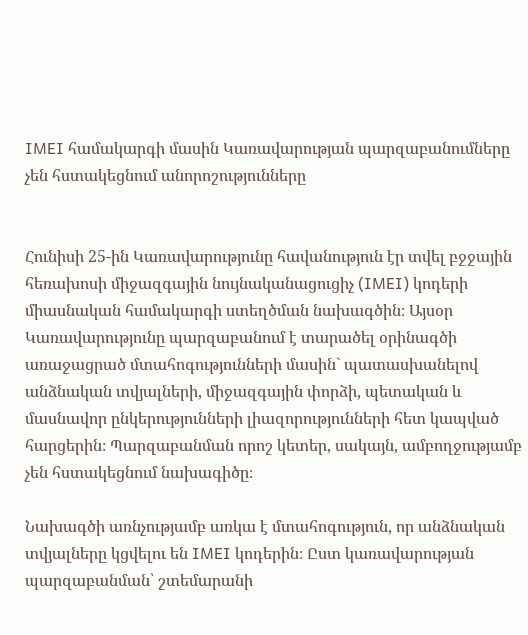IMEI համակարգի մասին Կառավարության պարզաբանումները չեն հստակեցնում անորոշությունները


Հունիսի 25-ին Կառավարությունը հավանություն էր տվել բջջային հեռախոսի միջազգային նույնականացուցիչ (IMEI) կոդերի միասնական համակարգի ստեղծման նախագծին։ Այսօր Կառավարությունը պարզաբանում է տարածել օրինագծի առաջացրած մտահոգությունների մասին` պատասխանելով անձնական տվյալների, միջազգային փորձի, պետական և մասնավոր ընկերությունների լիազորությունների հետ կապված հարցերին։ Պարզաբանման որոշ կետեր, սակայն, ամբողջությամբ չեն հստակեցնում նախագիծը։

Նախագծի առնչությամբ առկա է մտահոգություն, որ անձնական տվյալները կցվելու են IMEI կոդերին։ Ըստ կառավարության պարզաբանման՝ շտեմարանի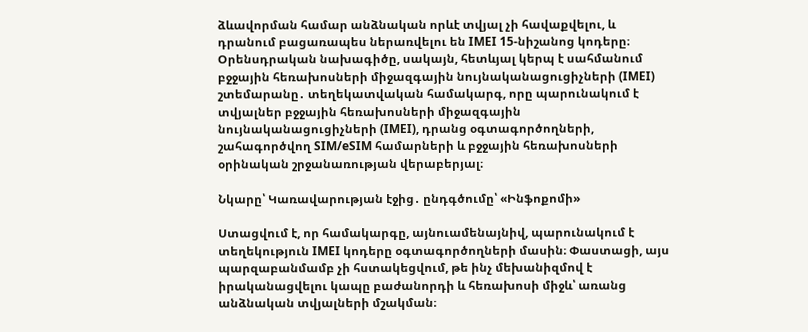ձևավորման համար անձնական որևէ տվյալ չի հավաքվելու, և դրանում բացառապես ներառվելու են IMEI 15-նիշանոց կոդերը։ Օրենսդրական նախագիծը, սակայն, հետևյալ կերպ է սահմանում բջջային հեռախոսների միջազգային նույնականացուցիչների (IMEI) շտեմարանը․ տեղեկատվական համակարգ, որը պարունակում է տվյալներ բջջային հեռախոսների միջազգային նույնականացուցիչների (IMEI), դրանց օգտագործողների, շահագործվող SIM/eSIM համարների և բջջային հեռախոսների օրինական շրջանառության վերաբերյալ։

Նկարը՝ Կառավարության էջից․ ընդգծումը՝ «Ինֆոքոմի»

Ստացվում է, որ համակարգը, այնուամենայնիվ, պարունակում է տեղեկություն IMEI կոդերը օգտագործողների մասին։ Փաստացի, այս պարզաբանմամբ չի հստակեցվում, թե ինչ մեխանիզմով է իրականացվելու կապը բաժանորդի և հեռախոսի միջև՝ առանց անձնական տվյալների մշակման։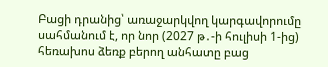Բացի դրանից՝ առաջարկվող կարգավորումը սահմանում է, որ նոր (2027 թ․-ի հուլիսի 1-ից) հեռախոս ձեռք բերող անհատը բաց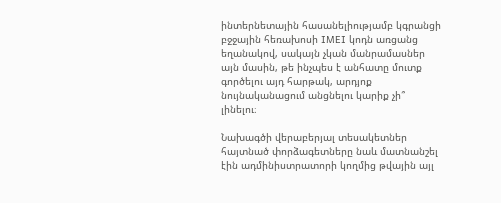ինտերնետային հասանելիությամբ կգրանցի բջջային հեռախոսի IMEI կոդն առցանց եղանակով, սակայն չկան մանրամասներ այն մասին, թե ինչպես է անհատը մուտք գործելու այդ հարթակ, արդյոք նույնականացում անցնելու կարիք չի՞ լինելու։

Նախագծի վերաբերյալ տեսակետներ հայտնած փորձագետները նաև մատնանշել էին ադմինիստրատորի կողմից թվային այլ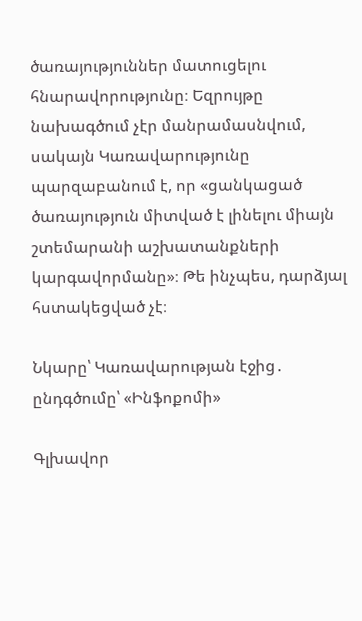ծառայություններ մատուցելու հնարավորությունը։ Եզրույթը նախագծում չէր մանրամասնվում, սակայն Կառավարությունը պարզաբանում է, որ «ցանկացած ծառայություն միտված է լինելու միայն շտեմարանի աշխատանքների կարգավորմանը»։ Թե ինչպես, դարձյալ հստակեցված չէ։

Նկարը՝ Կառավարության էջից․ ընդգծումը՝ «Ինֆոքոմի»

Գլխավոր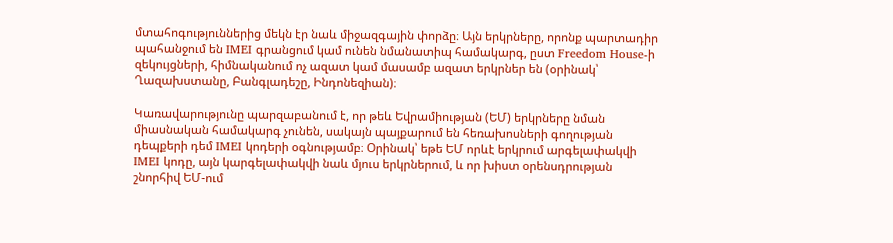մտահոգություններից մեկն էր նաև միջազգային փորձը։ Այն երկրները, որոնք պարտադիր պահանջում են IMEI գրանցում կամ ունեն նմանատիպ համակարգ, ըստ Freedom House-ի զեկույցների, հիմնականում ոչ ազատ կամ մասամբ ազատ երկրներ են (օրինակ՝ Ղազախստանը, Բանգլադեշը, Ինդոնեզիան)։

Կառավարությունը պարզաբանում է, որ թեև Եվրամիության (ԵՄ) երկրները նման միասնական համակարգ չունեն, սակայն պայքարում են հեռախոսների գողության դեպքերի դեմ IMEI կոդերի օգնությամբ։ Օրինակ՝ եթե ԵՄ որևէ երկրում արգելափակվի IMEI կոդը, այն կարգելափակվի նաև մյուս երկրներում, և որ խիստ օրենսդրության շնորհիվ ԵՄ-ում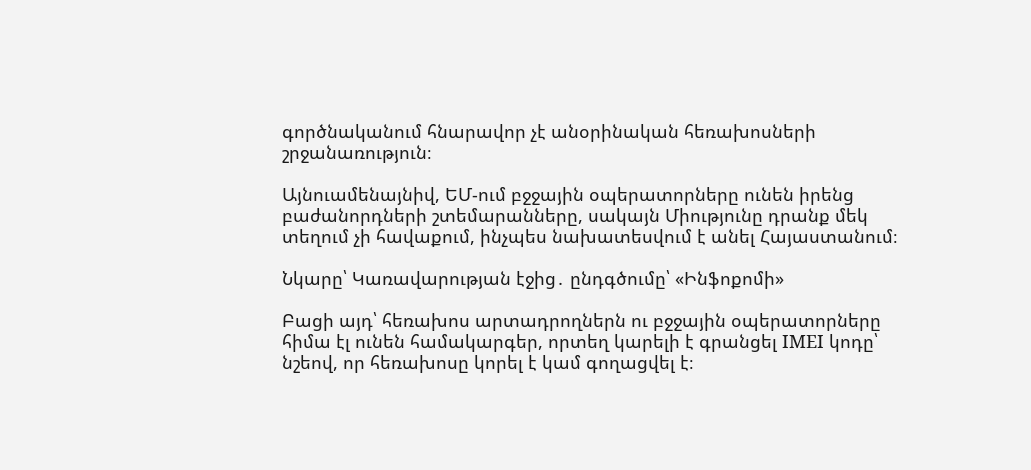գործնականում հնարավոր չէ անօրինական հեռախոսների շրջանառություն։

Այնուամենայնիվ, ԵՄ-ում բջջային օպերատորները ունեն իրենց բաժանորդների շտեմարանները, սակայն Միությունը դրանք մեկ տեղում չի հավաքում, ինչպես նախատեսվում է անել Հայաստանում։

Նկարը՝ Կառավարության էջից․ ընդգծումը՝ «Ինֆոքոմի»

Բացի այդ՝ հեռախոս արտադրողներն ու բջջային օպերատորները հիմա էլ ունեն համակարգեր, որտեղ կարելի է գրանցել IMEI կոդը՝ նշեով, որ հեռախոսը կորել է կամ գողացվել է։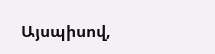Այսպիսով,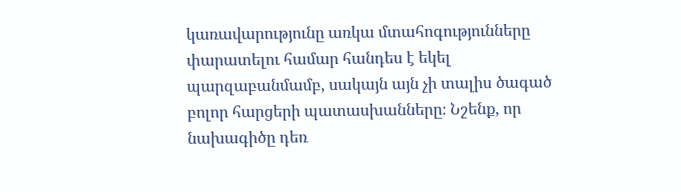կառավարությունը առկա մտահոգությունները փարատելու համար հանդես է եկել պարզաբանմամբ, սակայն այն չի տալիս ծագած բոլոր հարցերի պատասխանները։ Նշենք, որ նախագիծը դեռ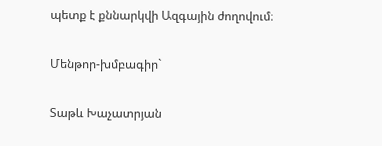պետք է քննարկվի Ազգային ժողովում։

Մենթոր-խմբագիր`

Տաթև Խաչատրյան